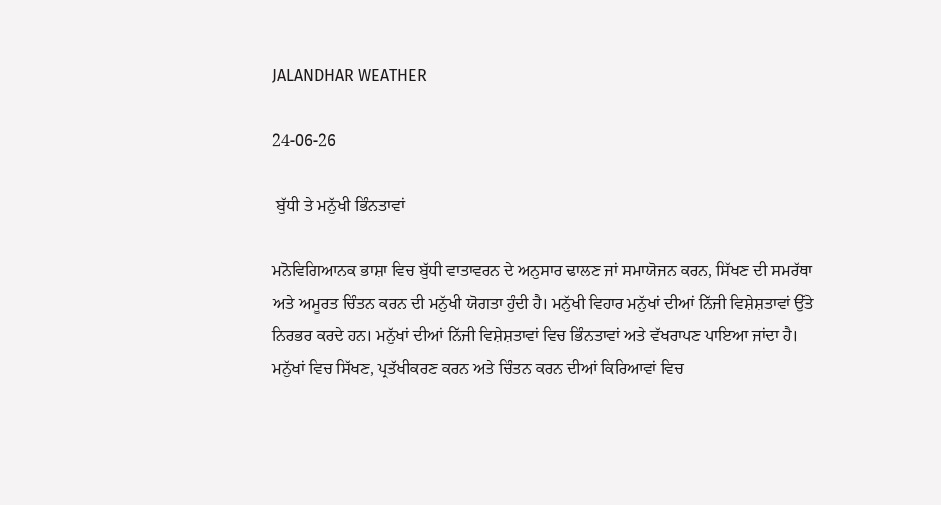JALANDHAR WEATHER

24-06-26

 ਬੁੱਧੀ ਤੇ ਮਨੁੱਖੀ ਭਿੰਨਤਾਵਾਂ

ਮਨੋਵਿਗਿਆਨਕ ਭਾਸ਼ਾ ਵਿਚ ਬੁੱਧੀ ਵਾਤਾਵਰਨ ਦੇ ਅਨੁਸਾਰ ਢਾਲਣ ਜਾਂ ਸਮਾਯੋਜਨ ਕਰਨ, ਸਿੱਖਣ ਦੀ ਸਮਰੱਥਾ ਅਤੇ ਅਮੂਰਤ ਚਿੰਤਨ ਕਰਨ ਦੀ ਮਨੁੱਖੀ ਯੋਗਤਾ ਹੁੰਦੀ ਹੈ। ਮਨੁੱਖੀ ਵਿਹਾਰ ਮਨੁੱਖਾਂ ਦੀਆਂ ਨਿੱਜੀ ਵਿਸ਼ੇਸ਼ਤਾਵਾਂ ਉੱਤੇ ਨਿਰਭਰ ਕਰਦੇ ਹਨ। ਮਨੁੱਖਾਂ ਦੀਆਂ ਨਿੱਜੀ ਵਿਸ਼ੇਸ਼ਤਾਵਾਂ ਵਿਚ ਭਿੰਨਤਾਵਾਂ ਅਤੇ ਵੱਖਰਾਪਣ ਪਾਇਆ ਜਾਂਦਾ ਹੈ। ਮਨੁੱਖਾਂ ਵਿਚ ਸਿੱਖਣ, ਪ੍ਰਤੱਖੀਕਰਣ ਕਰਨ ਅਤੇ ਚਿੰਤਨ ਕਰਨ ਦੀਆਂ ਕਿਰਿਆਵਾਂ ਵਿਚ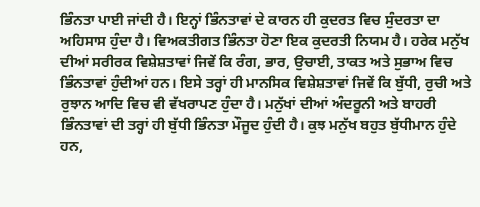ਭਿੰਨਤਾ ਪਾਈ ਜਾਂਦੀ ਹੈ। ਇਨ੍ਹਾਂ ਭਿੰਨਤਾਵਾਂ ਦੇ ਕਾਰਨ ਹੀ ਕੁਦਰਤ ਵਿਚ ਸੁੰਦਰਤਾ ਦਾ ਅਹਿਸਾਸ ਹੁੰਦਾ ਹੈ। ਵਿਅਕਤੀਗਤ ਭਿੰਨਤਾ ਹੋਣਾ ਇਕ ਕੁਦਰਤੀ ਨਿਯਮ ਹੈ। ਹਰੇਕ ਮਨੁੱਖ ਦੀਆਂ ਸਰੀਰਕ ਵਿਸ਼ੇਸ਼ਤਾਵਾਂ ਜਿਵੇਂ ਕਿ ਰੰਗ, ਭਾਰ, ਉਚਾਈ, ਤਾਕਤ ਅਤੇ ਸੁਭਾਅ ਵਿਚ ਭਿੰਨਤਾਵਾਂ ਹੁੰਦੀਆਂ ਹਨ। ਇਸੇ ਤਰ੍ਹਾਂ ਹੀ ਮਾਨਸਿਕ ਵਿਸ਼ੇਸ਼ਤਾਵਾਂ ਜਿਵੇਂ ਕਿ ਬੁੱਧੀ, ਰੁਚੀ ਅਤੇ ਰੁਝਾਨ ਆਦਿ ਵਿਚ ਵੀ ਵੱਖਰਾਪਣ ਹੁੰਦਾ ਹੈ। ਮਨੁੱਖਾਂ ਦੀਆਂ ਅੰਦਰੂਨੀ ਅਤੇ ਬਾਹਰੀ ਭਿੰਨਤਾਵਾਂ ਦੀ ਤਰ੍ਹਾਂ ਹੀ ਬੁੱਧੀ ਭਿੰਨਤਾ ਮੌਜੂਦ ਹੁੰਦੀ ਹੈ। ਕੁਝ ਮਨੁੱਖ ਬਹੁਤ ਬੁੱਧੀਮਾਨ ਹੁੰਦੇ ਹਨ,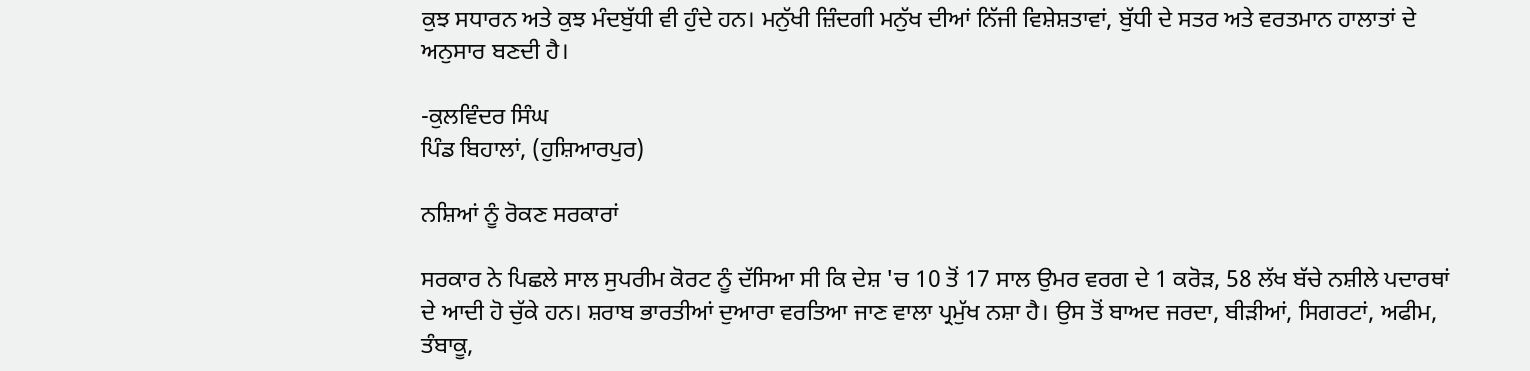ਕੁਝ ਸਧਾਰਨ ਅਤੇ ਕੁਝ ਮੰਦਬੁੱਧੀ ਵੀ ਹੁੰਦੇ ਹਨ। ਮਨੁੱਖੀ ਜ਼ਿੰਦਗੀ ਮਨੁੱਖ ਦੀਆਂ ਨਿੱਜੀ ਵਿਸ਼ੇਸ਼ਤਾਵਾਂ, ਬੁੱਧੀ ਦੇ ਸਤਰ ਅਤੇ ਵਰਤਮਾਨ ਹਾਲਾਤਾਂ ਦੇ ਅਨੁਸਾਰ ਬਣਦੀ ਹੈ।

-ਕੁਲਵਿੰਦਰ ਸਿੰਘ
ਪਿੰਡ ਬਿਹਾਲਾਂ, (ਹੁਸ਼ਿਆਰਪੁਰ)

ਨਸ਼ਿਆਂ ਨੂੰ ਰੋਕਣ ਸਰਕਾਰਾਂ

ਸਰਕਾਰ ਨੇ ਪਿਛਲੇ ਸਾਲ ਸੁਪਰੀਮ ਕੋਰਟ ਨੂੰ ਦੱਸਿਆ ਸੀ ਕਿ ਦੇਸ਼ 'ਚ 10 ਤੋਂ 17 ਸਾਲ ਉਮਰ ਵਰਗ ਦੇ 1 ਕਰੋੜ, 58 ਲੱਖ ਬੱਚੇ ਨਸ਼ੀਲੇ ਪਦਾਰਥਾਂ ਦੇ ਆਦੀ ਹੋ ਚੁੱਕੇ ਹਨ। ਸ਼ਰਾਬ ਭਾਰਤੀਆਂ ਦੁਆਰਾ ਵਰਤਿਆ ਜਾਣ ਵਾਲਾ ਪ੍ਰਮੁੱਖ ਨਸ਼ਾ ਹੈ। ਉਸ ਤੋਂ ਬਾਅਦ ਜਰਦਾ, ਬੀੜੀਆਂ, ਸਿਗਰਟਾਂ, ਅਫੀਮ, ਤੰਬਾਕੂ,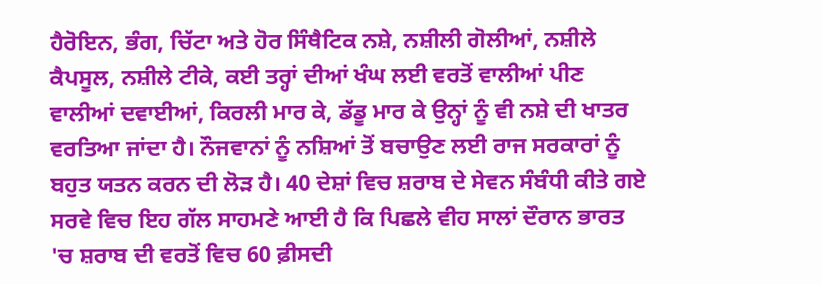ਹੈਰੋਇਨ, ਭੰਗ, ਚਿੱਟਾ ਅਤੇ ਹੋਰ ਸਿੰਥੈਟਿਕ ਨਸ਼ੇ, ਨਸ਼ੀਲੀ ਗੋਲੀਆਂ, ਨਸ਼ੀਲੇ ਕੈਪਸੂਲ, ਨਸ਼ੀਲੇ ਟੀਕੇ, ਕਈ ਤਰ੍ਹਾਂ ਦੀਆਂ ਖੰਘ ਲਈ ਵਰਤੋਂ ਵਾਲੀਆਂ ਪੀਣ ਵਾਲੀਆਂ ਦਵਾਈਆਂ, ਕਿਰਲੀ ਮਾਰ ਕੇ, ਡੱਡੂ ਮਾਰ ਕੇ ਉਨ੍ਹਾਂ ਨੂੰ ਵੀ ਨਸ਼ੇ ਦੀ ਖਾਤਰ ਵਰਤਿਆ ਜਾਂਦਾ ਹੈ। ਨੌਜਵਾਨਾਂ ਨੂੰ ਨਸ਼ਿਆਂ ਤੋਂ ਬਚਾਉਣ ਲਈ ਰਾਜ ਸਰਕਾਰਾਂ ਨੂੰ ਬਹੁਤ ਯਤਨ ਕਰਨ ਦੀ ਲੋੜ ਹੈ। 40 ਦੇਸ਼ਾਂ ਵਿਚ ਸ਼ਰਾਬ ਦੇ ਸੇਵਨ ਸੰਬੰਧੀ ਕੀਤੇ ਗਏ ਸਰਵੇ ਵਿਚ ਇਹ ਗੱਲ ਸਾਹਮਣੇ ਆਈ ਹੈ ਕਿ ਪਿਛਲੇ ਵੀਹ ਸਾਲਾਂ ਦੌਰਾਨ ਭਾਰਤ 'ਚ ਸ਼ਰਾਬ ਦੀ ਵਰਤੋਂ ਵਿਚ 60 ਫ਼ੀਸਦੀ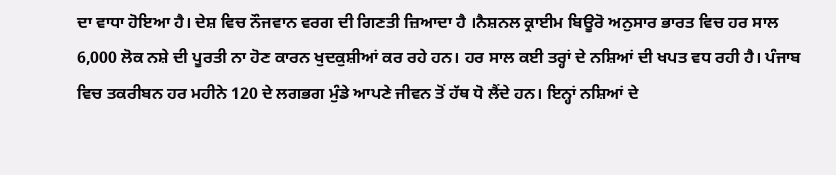ਦਾ ਵਾਧਾ ਹੋਇਆ ਹੈ। ਦੇਸ਼ ਵਿਚ ਨੌਜਵਾਨ ਵਰਗ ਦੀ ਗਿਣਤੀ ਜ਼ਿਆਦਾ ਹੈ ।ਨੈਸ਼ਨਲ ਕ੍ਰਾਈਮ ਬਿਊਰੋ ਅਨੁਸਾਰ ਭਾਰਤ ਵਿਚ ਹਰ ਸਾਲ 6,000 ਲੋਕ ਨਸ਼ੇ ਦੀ ਪੂਰਤੀ ਨਾ ਹੋਣ ਕਾਰਨ ਖੁਦਕੁਸ਼ੀਆਂ ਕਰ ਰਹੇ ਹਨ। ਹਰ ਸਾਲ ਕਈ ਤਰ੍ਹਾਂ ਦੇ ਨਸ਼ਿਆਂ ਦੀ ਖਪਤ ਵਧ ਰਹੀ ਹੈ। ਪੰਜਾਬ ਵਿਚ ਤਕਰੀਬਨ ਹਰ ਮਹੀਨੇ 120 ਦੇ ਲਗਭਗ ਮੁੰਡੇ ਆਪਣੇ ਜੀਵਨ ਤੋਂ ਹੱਥ ਧੋ ਲੈਂਦੇ ਹਨ। ਇਨ੍ਹਾਂ ਨਸ਼ਿਆਂ ਦੇ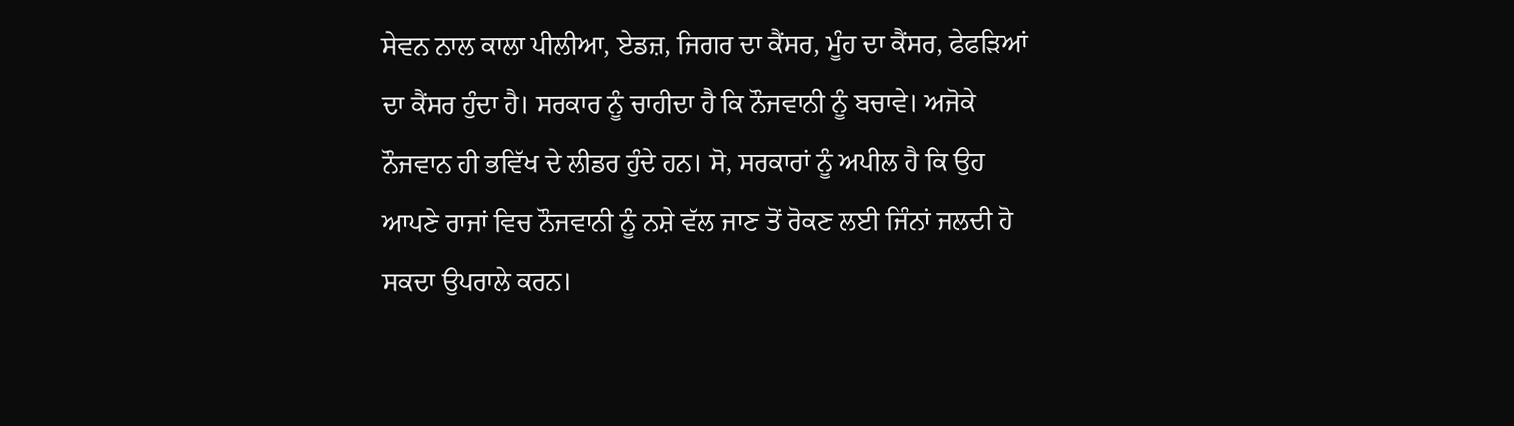ਸੇਵਨ ਨਾਲ ਕਾਲਾ ਪੀਲੀਆ, ਏਡਜ਼, ਜਿਗਰ ਦਾ ਕੈਂਸਰ, ਮੂੰਹ ਦਾ ਕੈਂਸਰ, ਫੇਫੜਿਆਂ ਦਾ ਕੈਂਸਰ ਹੁੰਦਾ ਹੈ। ਸਰਕਾਰ ਨੂੰ ਚਾਹੀਦਾ ਹੈ ਕਿ ਨੌਜਵਾਨੀ ਨੂੰ ਬਚਾਵੇ। ਅਜੋਕੇ ਨੌਜਵਾਨ ਹੀ ਭਵਿੱਖ ਦੇ ਲੀਡਰ ਹੁੰਦੇ ਹਨ। ਸੋ, ਸਰਕਾਰਾਂ ਨੂੰ ਅਪੀਲ ਹੈ ਕਿ ਉਹ ਆਪਣੇ ਰਾਜਾਂ ਵਿਚ ਨੌਜਵਾਨੀ ਨੂੰ ਨਸ਼ੇ ਵੱਲ ਜਾਣ ਤੋਂ ਰੋਕਣ ਲਈ ਜਿੰਨਾਂ ਜਲਦੀ ਹੋ ਸਕਦਾ ਉਪਰਾਲੇ ਕਰਨ।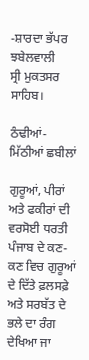-ਸ਼ਾਰਦਾ ਭੱਪਰ ਝਬੇਲਵਾਲੀ
ਸ੍ਰੀ ਮੁਕਤਸਰ ਸਾਹਿਬ।

ਠੰਢੀਆਂ-ਮਿੱਠੀਆਂ ਛਬੀਲਾਂ

ਗੁਰੂਆਂ, ਪੀਰਾਂ ਅਤੇ ਫਕੀਰਾਂ ਦੀ ਵਰਸੋਈ ਧਰਤੀ ਪੰਜਾਬ ਦੇ ਕਣ-ਕਣ ਵਿਚ ਗੁਰੂਆਂ ਦੇ ਦਿੱਤੇ ਫ਼ਲਸਫ਼ੇ ਅਤੇ ਸਰਬੱਤ ਦੇ ਭਲੇ ਦਾ ਰੰਗ ਦੇਖਿਆ ਜਾ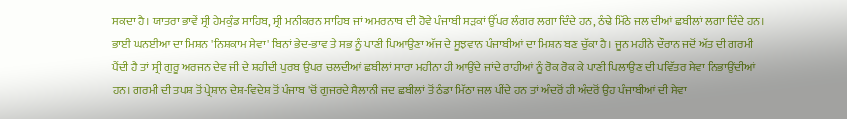ਸਕਦਾ ਹੈ। ਯਾਤਰਾ ਭਾਵੇਂ ਸ੍ਰੀ ਹੇਮਕੁੰਡ ਸਾਹਿਬ, ਸ੍ਰੀ ਮਨੀਕਰਨ ਸਾਹਿਬ ਜਾਂ ਅਮਰਨਾਥ ਦੀ ਹੋਵੇ ਪੰਜਾਬੀ ਸੜਕਾਂ ਉੱਪਰ ਲੰਗਰ ਲਗਾ ਦਿੰਦੇ ਹਨ, ਠੰਢੇ ਮਿੱਠੇ ਜਲ ਦੀਆਂ ਛਬੀਲਾਂ ਲਗਾ ਦਿੰਦੇ ਹਨ। ਭਾਈ ਘਨਈਆ ਦਾ ਮਿਸ਼ਨ 'ਨਿਸ਼ਕਾਮ ਸੇਵਾ' ਬਿਨਾਂ ਭੇਦ-ਭਾਵ ਤੇ ਸਭ ਨੂੰ ਪਾਣੀ ਪਿਆਉਣਾ ਅੱਜ ਦੇ ਸੂਝਵਾਨ ਪੰਜਾਬੀਆਂ ਦਾ ਮਿਸ਼ਨ ਬਣ ਚੁੱਕਾ ਹੈ। ਜੂਨ ਮਹੀਨੇ ਦੌਰਾਨ ਜਦੋਂ ਅੱਤ ਦੀ ਗਰਮੀ ਪੈਂਦੀ ਹੈ ਤਾਂ ਸ੍ਰੀ ਗੁਰੂ ਅਰਜਨ ਦੇਵ ਜੀ ਦੇ ਸ਼ਹੀਦੀ ਪੁਰਬ ਉਪਰ ਚਲਦੀਆਂ ਛਬੀਲਾਂ ਸਾਰਾ ਮਹੀਨਾ ਹੀ ਆਉਂਦੇ ਜਾਂਦੇ ਰਾਹੀਆਂ ਨੂੰ ਰੋਕ ਰੋਕ ਕੇ ਪਾਣੀ ਪਿਲਾਉਣ ਦੀ ਪਵਿੱਤਰ ਸੇਵਾ ਨਿਭਾਉਂਦੀਆਂ ਹਨ। ਗਰਮੀ ਦੀ ਤਪਸ਼ ਤੋਂ ਪ੍ਰੇਸ਼ਾਨ ਦੇਸ਼-ਵਿਦੇਸ਼ ਤੋਂ ਪੰਜਾਬ 'ਚੋਂ ਗੁਜਰਦੇ ਸੈਲਾਨੀ ਜਦ ਛਬੀਲਾਂ ਤੋਂ ਠੰਡਾ ਮਿੱਠਾ ਜਲ ਪੀਂਦੇ ਹਨ ਤਾਂ ਅੰਦਰੋਂ ਹੀ ਅੰਦਰੋਂ ਉਹ ਪੰਜਾਬੀਆਂ ਦੀ ਸੇਵਾ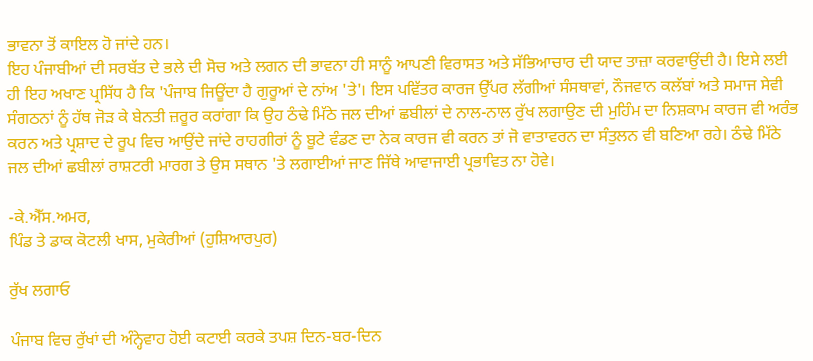ਭਾਵਨਾ ਤੋਂ ਕਾਇਲ ਹੋ ਜਾਂਦੇ ਹਨ।
ਇਹ ਪੰਜਾਬੀਆਂ ਦੀ ਸਰਬੱਤ ਦੇ ਭਲੇ ਦੀ ਸੋਚ ਅਤੇ ਲਗਨ ਦੀ ਭਾਵਨਾ ਹੀ ਸਾਨੂੰ ਆਪਣੀ ਵਿਰਾਸਤ ਅਤੇ ਸੱਭਿਆਚਾਰ ਦੀ ਯਾਦ ਤਾਜ਼ਾ ਕਰਵਾਉਂਦੀ ਹੈ। ਇਸੇ ਲਈ ਹੀ ਇਹ ਅਖਾਣ ਪ੍ਰਸਿੱਧ ਹੈ ਕਿ 'ਪੰਜਾਬ ਜਿਊਂਦਾ ਹੈ ਗੁਰੂਆਂ ਦੇ ਨਾਂਅ 'ਤੇ'। ਇਸ ਪਵਿੱਤਰ ਕਾਰਜ ਉੱਪਰ ਲੱਗੀਆਂ ਸੰਸਥਾਵਾਂ, ਨੌਜਵਾਨ ਕਲੱਬਾਂ ਅਤੇ ਸਮਾਜ ਸੇਵੀ ਸੰਗਠਨਾਂ ਨੂੰ ਹੱਥ ਜੋੜ ਕੇ ਬੇਨਤੀ ਜ਼ਰੂਰ ਕਰਾਂਗਾ ਕਿ ਉਹ ਠੰਢੇ ਮਿੱਠੇ ਜਲ ਦੀਆਂ ਛਬੀਲਾਂ ਦੇ ਨਾਲ-ਨਾਲ ਰੁੱਖ ਲਗਾਉਣ ਦੀ ਮੁਹਿੰਮ ਦਾ ਨਿਸ਼ਕਾਮ ਕਾਰਜ ਵੀ ਅਰੰਭ ਕਰਨ ਅਤੇ ਪ੍ਰਸ਼ਾਦ ਦੇ ਰੂਪ ਵਿਚ ਆਉਂਦੇ ਜਾਂਦੇ ਰਾਹਗੀਰਾਂ ਨੂੰ ਬੂਟੇ ਵੰਡਣ ਦਾ ਨੇਕ ਕਾਰਜ ਵੀ ਕਰਨ ਤਾਂ ਜੋ ਵਾਤਾਵਰਨ ਦਾ ਸੰਤੁਲਨ ਵੀ ਬਣਿਆ ਰਹੇ। ਠੰਢੇ ਮਿੱਠੇ ਜਲ ਦੀਆਂ ਛਬੀਲਾਂ ਰਾਸ਼ਟਰੀ ਮਾਰਗ ਤੇ ਉਸ ਸਥਾਨ 'ਤੇ ਲਗਾਈਆਂ ਜਾਣ ਜਿੱਥੇ ਆਵਾਜਾਈ ਪ੍ਰਭਾਵਿਤ ਨਾ ਹੋਵੇ।

-ਕੇ.ਐੱਸ.ਅਮਰ,
ਪਿੰਡ ਤੇ ਡਾਕ ਕੋਟਲੀ ਖਾਸ, ਮੁਕੇਰੀਆਂ (ਹੁਸ਼ਿਆਰਪੁਰ)

ਰੁੱਖ ਲਗਾਓ

ਪੰਜਾਬ ਵਿਚ ਰੁੱਖਾਂ ਦੀ ਅੰਨ੍ਹੇਵਾਹ ਹੋਈ ਕਟਾਈ ਕਰਕੇ ਤਪਸ਼ ਦਿਨ-ਬਰ-ਦਿਨ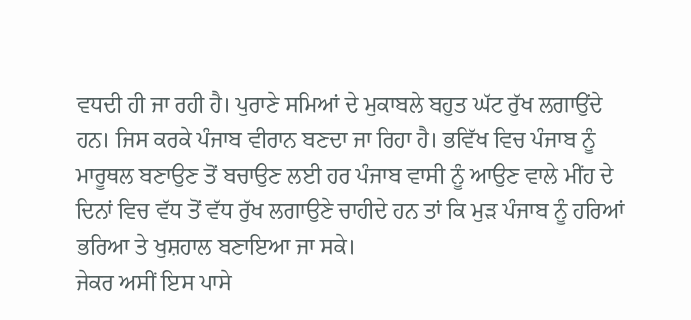ਵਧਦੀ ਹੀ ਜਾ ਰਹੀ ਹੈ। ਪੁਰਾਣੇ ਸਮਿਆਂ ਦੇ ਮੁਕਾਬਲੇ ਬਹੁਤ ਘੱਟ ਰੁੱਖ ਲਗਾਉਂਦੇ ਹਨ। ਜਿਸ ਕਰਕੇ ਪੰਜਾਬ ਵੀਰਾਨ ਬਣਦਾ ਜਾ ਰਿਹਾ ਹੈ। ਭਵਿੱਖ ਵਿਚ ਪੰਜਾਬ ਨੂੰ ਮਾਰੂਥਲ ਬਣਾਉਣ ਤੋਂ ਬਚਾਉਣ ਲਈ ਹਰ ਪੰਜਾਬ ਵਾਸੀ ਨੂੰ ਆਉਣ ਵਾਲੇ ਮੀਂਹ ਦੇ ਦਿਨਾਂ ਵਿਚ ਵੱਧ ਤੋਂ ਵੱਧ ਰੁੱਖ ਲਗਾਉਣੇ ਚਾਹੀਦੇ ਹਨ ਤਾਂ ਕਿ ਮੁੜ ਪੰਜਾਬ ਨੂੰ ਹਰਿਆਂ ਭਰਿਆ ਤੇ ਖੁਸ਼ਹਾਲ ਬਣਾਇਆ ਜਾ ਸਕੇ।
ਜੇਕਰ ਅਸੀਂ ਇਸ ਪਾਸੇ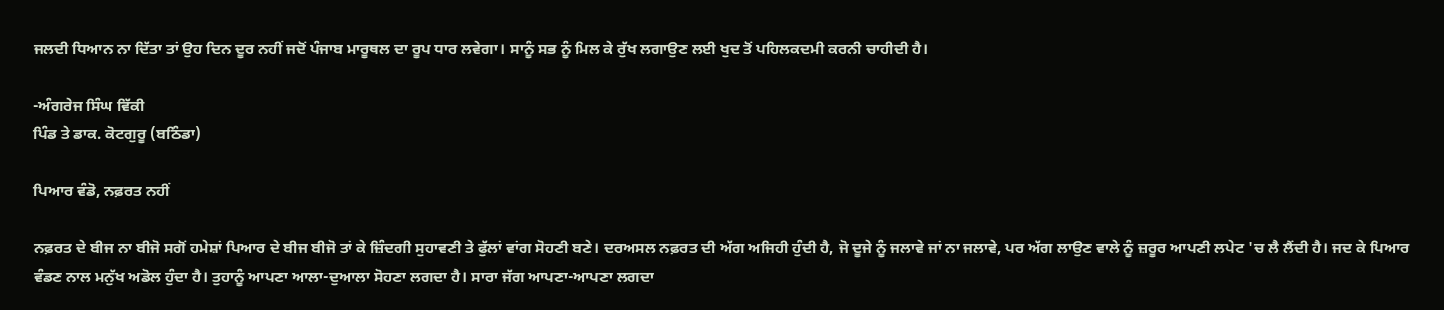ਜਲਦੀ ਧਿਆਨ ਨਾ ਦਿੱਤਾ ਤਾਂ ਉਹ ਦਿਨ ਦੂਰ ਨਹੀਂ ਜਦੋਂ ਪੰਜਾਬ ਮਾਰੂਥਲ ਦਾ ਰੂਪ ਧਾਰ ਲਵੇਗਾ। ਸਾਨੂੰ ਸਭ ਨੂੰ ਮਿਲ ਕੇ ਰੁੱਖ ਲਗਾਉਣ ਲਈ ਖੁਦ ਤੋਂ ਪਹਿਲਕਦਮੀ ਕਰਨੀ ਚਾਹੀਦੀ ਹੈ।

-ਅੰਗਰੇਜ ਸਿੰਘ ਵਿੱਕੀ
ਪਿੰਡ ਤੇ ਡਾਕ. ਕੋਟਗੁਰੂ (ਬਠਿੰਡਾ)

ਪਿਆਰ ਵੰਡੋ, ਨਫ਼ਰਤ ਨਹੀਂ

ਨਫ਼ਰਤ ਦੇ ਬੀਜ ਨਾ ਬੀਜੋ ਸਗੋਂ ਹਮੇਸ਼ਾਂ ਪਿਆਰ ਦੇ ਬੀਜ ਬੀਜੋ ਤਾਂ ਕੇ ਜ਼ਿੰਦਗੀ ਸੁਹਾਵਣੀ ਤੇ ਫੁੱਲਾਂ ਵਾਂਗ ਸੋਹਣੀ ਬਣੇ। ਦਰਅਸਲ ਨਫ਼ਰਤ ਦੀ ਅੱਗ ਅਜਿਹੀ ਹੁੰਦੀ ਹੈ, ਜੋ ਦੂਜੇ ਨੂੰ ਜਲਾਵੇ ਜਾਂ ਨਾ ਜਲਾਵੇ, ਪਰ ਅੱਗ ਲਾਉਣ ਵਾਲੇ ਨੂੰ ਜ਼ਰੂਰ ਆਪਣੀ ਲਪੇਟ 'ਚ ਲੈ ਲੈਂਦੀ ਹੈ। ਜਦ ਕੇ ਪਿਆਰ ਵੰਡਣ ਨਾਲ ਮਨੁੱਖ ਅਡੋਲ ਹੁੰਦਾ ਹੈ। ਤੁਹਾਨੂੰ ਆਪਣਾ ਆਲਾ-ਦੁਆਲਾ ਸੋਹਣਾ ਲਗਦਾ ਹੈ। ਸਾਰਾ ਜੱਗ ਆਪਣਾ-ਆਪਣਾ ਲਗਦਾ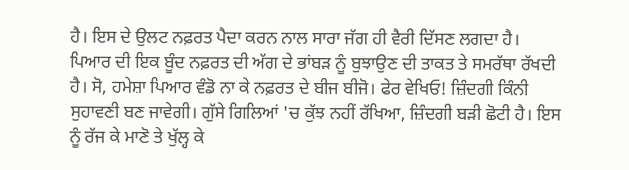ਹੈ। ਇਸ ਦੇ ਉਲਟ ਨਫ਼ਰਤ ਪੈਦਾ ਕਰਨ ਨਾਲ ਸਾਰਾ ਜੱਗ ਹੀ ਵੈਰੀ ਦਿੱਸਣ ਲਗਦਾ ਹੈ।
ਪਿਆਰ ਦੀ ਇਕ ਬੂੰਦ ਨਫ਼ਰਤ ਦੀ ਅੱਗ ਦੇ ਭਾਂਬੜ ਨੂੰ ਬੁਝਾਉਣ ਦੀ ਤਾਕਤ ਤੇ ਸਮਰੱਥਾ ਰੱਖਦੀ ਹੈ। ਸੋ, ਹਮੇਸ਼ਾ ਪਿਆਰ ਵੰਡੋ ਨਾ ਕੇ ਨਫ਼ਰਤ ਦੇ ਬੀਜ ਬੀਜੋ। ਫੇਰ ਵੇਖਿਓ! ਜ਼ਿੰਦਗੀ ਕਿੰਨੀ ਸੁਹਾਵਣੀ ਬਣ ਜਾਵੇਗੀ। ਗੁੱਸੇ ਗਿਲਿਆਂ 'ਚ ਕੁੱਝ ਨਹੀਂ ਰੱਖਿਆ, ਜ਼ਿੰਦਗੀ ਬੜੀ ਛੋਟੀ ਹੈ। ਇਸ ਨੂੰ ਰੱਜ ਕੇ ਮਾਣੋ ਤੇ ਖੁੱਲ੍ਹ ਕੇ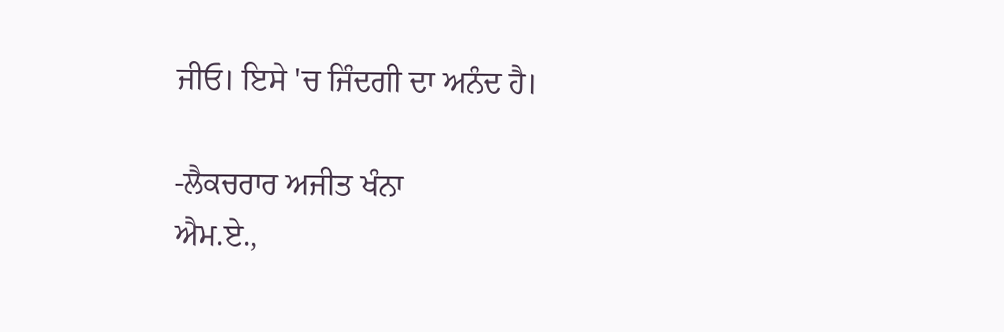ਜੀਓ। ਇਸੇ 'ਚ ਜਿੰਦਗੀ ਦਾ ਅਨੰਦ ਹੈ।

-ਲੈਕਚਰਾਰ ਅਜੀਤ ਖੰਨਾ
ਐਮ.ਏ.,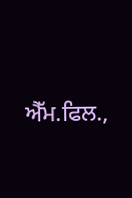ਐੱਮ.ਫਿਲ.,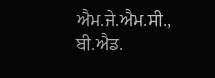ਐਮ.ਜੇ.ਐਮ.ਸੀ., ਬੀ.ਐਡ.